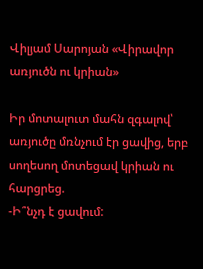Վիլյամ Սարոյան «Վիրավոր առյուծն ու կրիան»

Իր մոտալուտ մահն զգալով՝ առյուծը մռնչում էր ցավից, երբ սողեսող մոտեցավ կրիան ու հարցրեց.
-Ի՞նչդ է ցավում: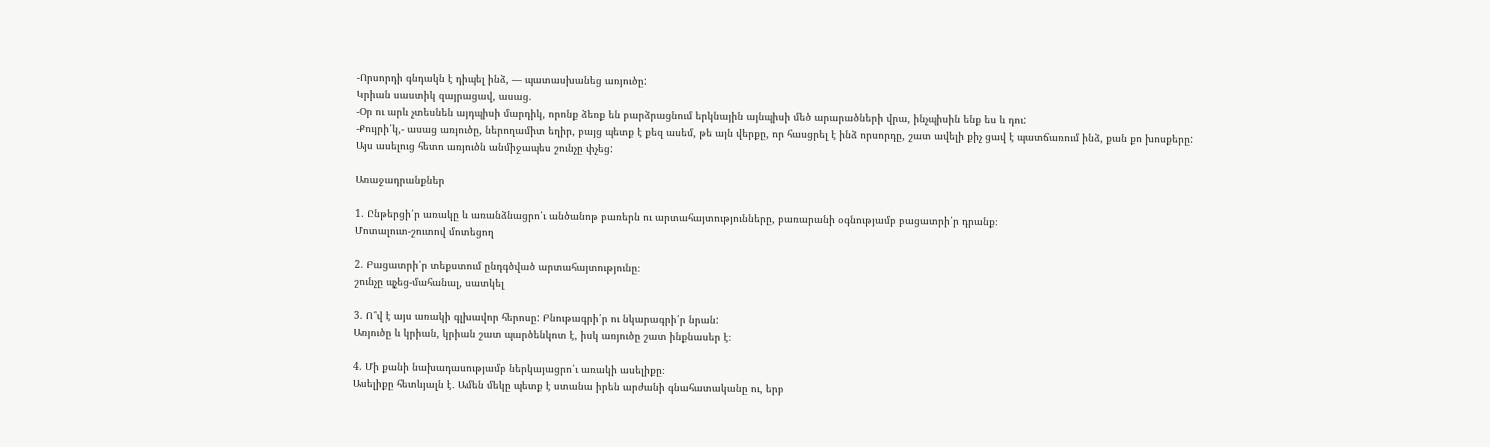-Որսորդի գնդակն է դիպել ինձ, — պատասխանեց առյուծը:
Կրիան սաստիկ զայրացավ, ասաց.
-Օր ու արև չտեսնեն այդպիսի մարդիկ, որոնք ձեռք են բարձրացնում երկնային այնպիսի մեծ արարածների վրա, ինչպիսին ենք ես և դու:
-Քույրի՛կ,- ասաց առյուծը, ներողամիտ եղիր, բայց պետք է քեզ ասեմ, թե այն վերքը, որ հասցրել է ինձ որսորդը, շատ ավելի քիչ ցավ է պատճառում ինձ, քան քո խոսքերը:
Այս ասելուց հետո առյուծն անմիջապես շունչը փչեց:

Առաջադրանքներ

1. Ընթերցի՛ր առակը և առանձնացրո՛ւ անծանոթ բառերն ու արտահայտությունները, բառարանի օգնությամբ բացատրի՛ր դրանք։
Մոտալուտ-շուտով մոտեցող

2. Բացատրի՛ր տեքստում ընդգծված արտահայտությունը։
շունչը պչեց-մահանալ, սատկել

3. Ո՞վ է այս առակի գլխավոր հերոսը: Բնութագրի՛ր ու նկարագրի՛ր նրան:
Առյուծը և կրիան, կրիան շատ պարծենկոտ է, իսկ առյուծը շատ ինքնասեր է։

4. Մի քանի նախադասությամբ ներկայացրո՛ւ առակի ասելիքը։
Ասելիքը հետևյալն է․ Ամեն մեկը պետք է ստանա իրեն արժանի գնահատականը ու, երբ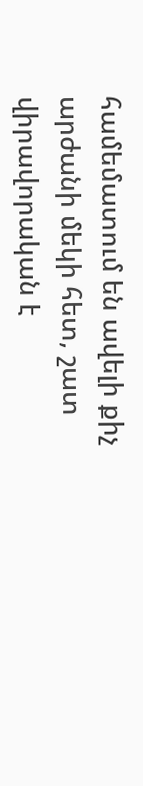համեմատում են ավելի քիչ արժանի մեկի հետ, շատ վիրավորական է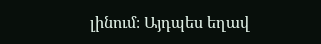լինում։ Այդպես եղավ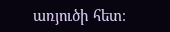առյուծի հետ։